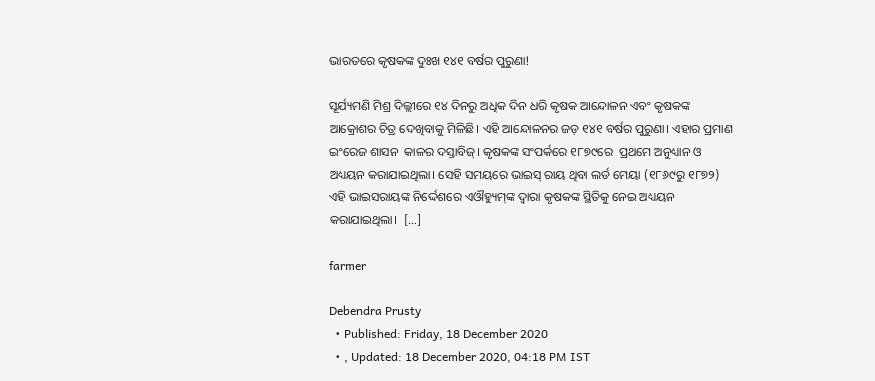ଭାରତରେ କୃଷକଙ୍କ ଦୁଃଖ ୧୪୧ ବର୍ଷର ପୁରୁଣା!

ସୂର୍ଯ୍ୟମଣି ମିଶ୍ର ଦିଲ୍ଲୀରେ ୧୪ ଦିନରୁ ଅଧିକ ଦିନ ଧରି କୃଷକ ଆନ୍ଦୋଳନ ଏବଂ କୃଷକଙ୍କ ଆକ୍ରୋଶର ଚିତ୍ର ଦେଖିବାକୁ ମିଳିଛି। ଏହି ଆନ୍ଦୋଳନର ଜଡ଼ ୧୪୧ ବର୍ଷର ପୁରୁଣା। ଏହାର ପ୍ରମାଣ  ଇଂରେଜ ଶାସନ  କାଳର ଦସ୍ତାବିଜ୍। କୃଷକଙ୍କ ସଂପର୍କରେ ୧୮୭୯ରେ  ପ୍ରଥମେ ଅନୁଧ୍ୟାନ ଓ ଅଧ୍ୟୟନ କରାଯାଇଥିଲା। ସେହି ସମୟରେ ଭାଇସ୍ ରାୟ ଥିବା ଲର୍ଡ ମେୟା (୧୮୬୯ରୁ ୧୮୭୨) ଏହି ଭାଇସରାୟଙ୍କ ନିର୍ଦ୍ଦେଶରେ ଏଔହ୍ୟୁମ୍‌ଙ୍କ ଦ୍ୱାରା କୃଷକଙ୍କ ସ୍ଥିତିକୁ ନେଇ ଅଧ୍ୟୟନ କରାଯାଇଥିଲା।  […]

farmer

Debendra Prusty
  • Published: Friday, 18 December 2020
  • , Updated: 18 December 2020, 04:18 PM IST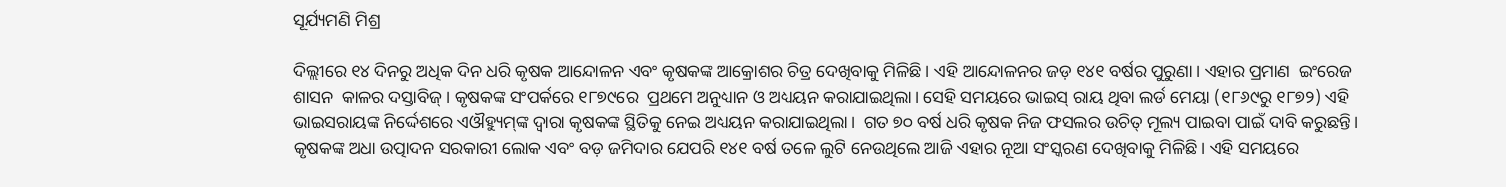ସୂର୍ଯ୍ୟମଣି ମିଶ୍ର

ଦିଲ୍ଲୀରେ ୧୪ ଦିନରୁ ଅଧିକ ଦିନ ଧରି କୃଷକ ଆନ୍ଦୋଳନ ଏବଂ କୃଷକଙ୍କ ଆକ୍ରୋଶର ଚିତ୍ର ଦେଖିବାକୁ ମିଳିଛି। ଏହି ଆନ୍ଦୋଳନର ଜଡ଼ ୧୪୧ ବର୍ଷର ପୁରୁଣା। ଏହାର ପ୍ରମାଣ  ଇଂରେଜ ଶାସନ  କାଳର ଦସ୍ତାବିଜ୍। କୃଷକଙ୍କ ସଂପର୍କରେ ୧୮୭୯ରେ  ପ୍ରଥମେ ଅନୁଧ୍ୟାନ ଓ ଅଧ୍ୟୟନ କରାଯାଇଥିଲା। ସେହି ସମୟରେ ଭାଇସ୍ ରାୟ ଥିବା ଲର୍ଡ ମେୟା (୧୮୬୯ରୁ ୧୮୭୨) ଏହି ଭାଇସରାୟଙ୍କ ନିର୍ଦ୍ଦେଶରେ ଏଔହ୍ୟୁମ୍‌ଙ୍କ ଦ୍ୱାରା କୃଷକଙ୍କ ସ୍ଥିତିକୁ ନେଇ ଅଧ୍ୟୟନ କରାଯାଇଥିଲା।  ଗତ ୭୦ ବର୍ଷ ଧରି କୃଷକ ନିଜ ଫସଲର ଉଚିତ୍ ମୂଲ୍ୟ ପାଇବା ପାଇଁ ଦାବି କରୁଛନ୍ତି। କୃଷକଙ୍କ ଅଧା ଉତ୍ପାଦନ ସରକାରୀ ଲୋକ ଏବଂ ବଡ଼ ଜମିଦାର ଯେପରି ୧୪୧ ବର୍ଷ ତଳେ ଲୁଟି ନେଉଥିଲେ ଆଜି ଏହାର ନୂଆ ସଂସ୍କରଣ ଦେଖିବାକୁ ମିଳିଛି। ଏହି ସମୟରେ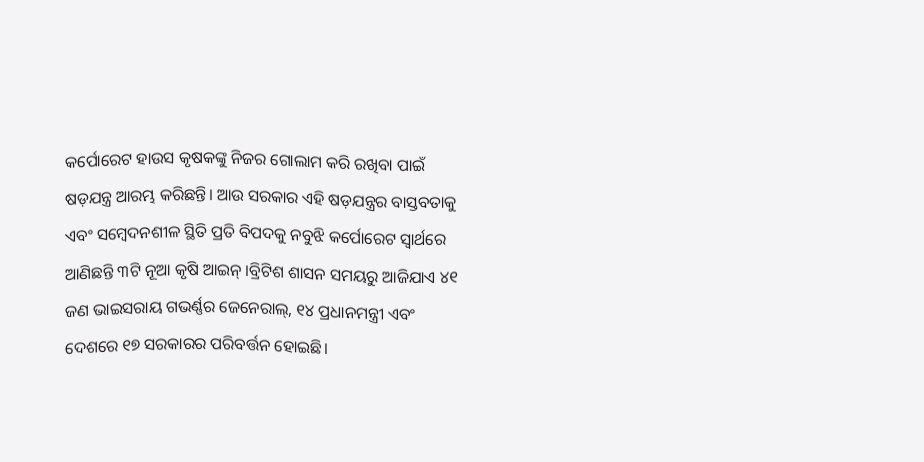କର୍ପୋରେଟ ହାଉସ କୃଷକଙ୍କୁ ନିଜର ଗୋଲାମ କରି ରଖିବା ପାଇଁ ଷଡ଼ଯନ୍ତ୍ର ଆରମ୍ଭ କରିଛନ୍ତି। ଆଉ ସରକାର ଏହି ଷଡ଼ଯନ୍ତ୍ରର ବାସ୍ତବତାକୁ ଏବଂ ସମ୍ବେଦନଶୀଳ ସ୍ଥିତି ପ୍ରତି ବିପଦକୁ ନବୁଝି କର୍ପୋରେଟ ସ୍ୱାର୍ଥରେ ଆଣିଛନ୍ତି ୩ଟି ନୂଆ କୃଷି ଆଇନ୍ ।ବ୍ରିଟିଶ ଶାସନ ସମୟରୁ ଆଜିଯାଏ ୪୧ ଜଣ ଭାଇସରାୟ ଗଭର୍ଣ୍ଣର ଜେନେରାଲ୍‌, ୧୪ ପ୍ରଧାନମନ୍ତ୍ରୀ ଏବଂ ଦେଶରେ ୧୭ ସରକାରର ପରିବର୍ତ୍ତନ ହୋଇଛି।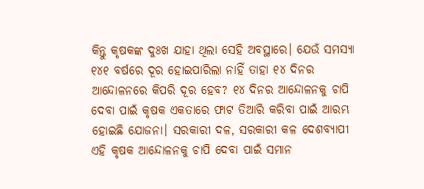କିନ୍ତୁ କୃଷକଙ୍କ ଦୁଃଖ ଯାହା ଥିଲା ସେହି ଅବସ୍ଥାରେ। ଯେଉଁ ସମସ୍ୟା ୧୪୧ ବର୍ଷରେ ଦୂର ହୋଇପାରିଲା ନାହିଁ ତାହା ୧୪ ଦିନର ଆନ୍ଦୋଳନରେ କିପରି ଦୂର ହେବ? ୧୪ ଦିନର ଆନ୍ଦୋଳନକୁ ଚାପି ଦେବା ପାଇଁ କୃଷକ ଏକତାରେ ଫାଟ ତିଆରି କରିବା ପାଇଁ ଆରମ୍ଭ ହୋଇଛି ଯୋଜନା। ସରକାରୀ ଦଳ, ସରକାରୀ କଳ ଦେଶବ୍ୟାପୀ ଏହି କୃଷକ ଆନ୍ଦୋଳନକୁ ଚାପି ଦେବା ପାଇଁ ସମାନ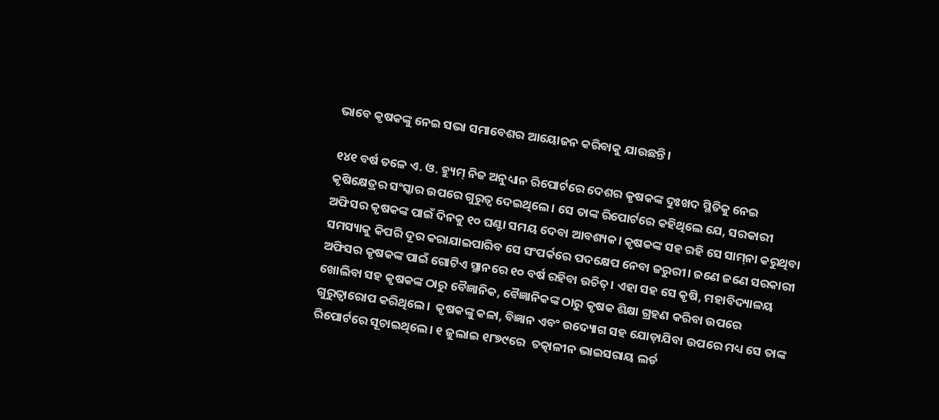ଭାବେ କୃଷକଙ୍କୁ ନେଇ ସଭା ସମାବେଶର ଆୟୋଜନ କରିବାକୁ ଯାଉଛନ୍ତି।

୧୪୧ ବର୍ଷ ତଳେ ଏ. ଓ. ହ୍ୟୁମ୍ ନିଜ ଅନୁଧ୍ୟାନ ରିପୋର୍ଟରେ ଦେଶର କୃଷକଙ୍କ ଦୁଃଖଦ ସ୍ଥିତିକୁ ନେଇ କୃଷିକ୍ଷେତ୍ରର ସଂସ୍କାର ଉପରେ ଗୁରୁତ୍ୱ ଦେଇଥିଲେ। ସେ ତାଙ୍କ ରିପୋର୍ଟରେ କହିଥିଲେ ଯେ, ସରକାରୀ ଅଫିସର କୃଷକଙ୍କ ପାଇଁ ଦିନକୁ ୧୦ ଘଣ୍ଟା ସମୟ ଦେବା ଆବଶ୍ୟକ। କୃଷକଙ୍କ ସହ ରହି ସେ ସାମ୍‌ନା କରୁଥିବା ସମସ୍ୟାକୁ କିପରି ଦୂର କରାଯାଇପାରିବ ସେ ସଂପର୍କରେ ପଦକ୍ଷେପ ନେବା ଜରୁରୀ। ଜଣେ ଜଣେ ସରକାରୀ ଅଫିସର କୃଷକଙ୍କ ପାଇଁ ଗୋଟିଏ ସ୍ଥାନରେ ୧୦ ବର୍ଷ ରହିବା ଉଚିତ୍। ଏହା ସହ ସେ କୃଷି, ମହାବିଦ୍ୟାଳୟ ଖୋଲିବା ସହ କୃଷକଙ୍କ ଠାରୁ ବୈଜ୍ଞାନିକ, ବୈଜ୍ଞାନିକଙ୍କ ଠାରୁ କୃଷକ ଶିକ୍ଷା ଗ୍ରହଣ କରିବା ଉପରେ ଗୁରୁତ୍ୱାରୋପ କରିଥିଲେ।  କୃଷକଙ୍କୁ କଳା, ବିଜ୍ଞାନ ଏବଂ ଉଦ୍ୟୋଗ ସହ ଯୋଡ଼ାଯିବା ଉପରେ ମଧ୍ୟ ସେ ତାଙ୍କ ରିପୋର୍ଟରେ ସୂଚାଇଥିଲେ। ୧ ଜୁଲାଇ ୧୮୭୯ରେ  ତତ୍କାଳୀନ ଭାଇସରାୟ ଲର୍ଡ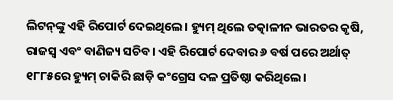ଲିଟନ୍‌ଙ୍କୁ ଏହି ରିପୋର୍ଟ ଦେଇଥିଲେ। ହ୍ୟୁମ୍ ଥିଲେ ତତ୍କାଳୀନ ଭାରତର କୃଷି, ରାଜସ୍ୱ ଏବଂ ବାଣିଜ୍ୟ ସଚିବ। ଏହି ରିପୋର୍ଟ ଦେବାର ୬ ବର୍ଷ ପରେ ଅର୍ଥାତ୍ ୧୮୮୫ରେ ହ୍ୟୁମ୍ ଚାକିରି ଛାଡ଼ି କଂଗ୍ରେସ ଦଳ ପ୍ରତିଷ୍ଠା କରିଥିଲେ।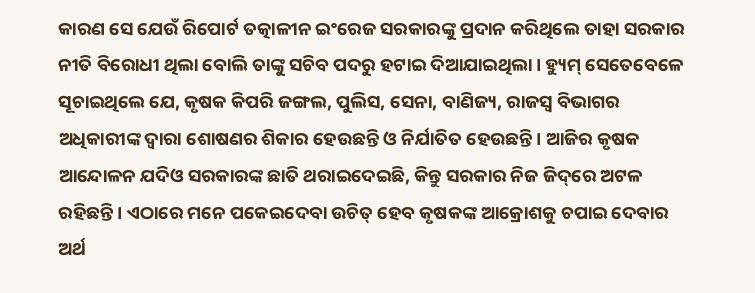କାରଣ ସେ ଯେଉଁ ରିପୋର୍ଟ ତତ୍କାଳୀନ ଇଂରେଜ ସରକାରଙ୍କୁ ପ୍ରଦାନ କରିଥିଲେ ତାହା ସରକାର ନୀତି ବିରୋଧୀ ଥିଲା ବୋଲି ତାଙ୍କୁ ସଚିବ ପଦରୁ ହଟାଇ ଦିଆଯାଇଥିଲା। ହ୍ୟୁମ୍ ସେତେବେଳେ ସୂଚାଇଥିଲେ ଯେ, କୃଷକ କିପରି ଜଙ୍ଗଲ, ପୁଲିସ, ସେନା, ବାଣିଜ୍ୟ, ରାଜସ୍ୱ ବିଭାଗର ଅଧିକାରୀଙ୍କ ଦ୍ୱାରା ଶୋଷଣର ଶିକାର ହେଉଛନ୍ତି ଓ ନିର୍ଯାତିତ ହେଉଛନ୍ତି। ଆଜିର କୃଷକ ଆନ୍ଦୋଳନ ଯଦିଓ ସରକାରଙ୍କ ଛାତି ଥରାଇଦେଇଛି, କିନ୍ତୁ ସରକାର ନିଜ ଜିଦ୍‌ରେ ଅଟଳ ରହିଛନ୍ତି। ଏଠାରେ ମନେ ପକେଇଦେବା ଉଚିତ୍ ହେବ କୃଷକଙ୍କ ଆକ୍ରୋଶକୁ ଚପାଇ ଦେବାର ଅର୍ଥ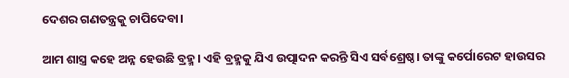ଦେଶର ଗଣତନ୍ତ୍ରକୁ ଚାପିଦେବା।

ଆମ ଶାସ୍ତ୍ର କହେ ଅନ୍ନ ହେଉଛି ବ୍ରହ୍ମ। ଏହି ବ୍ରହ୍ମକୁ ଯିଏ ଉତ୍ପାଦନ କରନ୍ତି ସିଏ ସର୍ବଶ୍ରେଷ୍ଠ। ତାଙ୍କୁ କର୍ପୋରେଟ ହାଉସର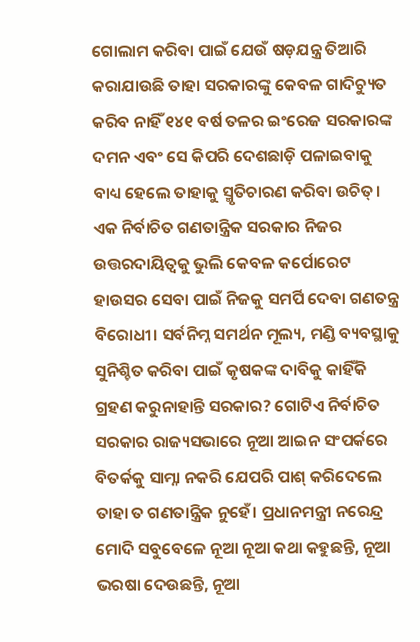ଗୋଲାମ କରିବା ପାଇଁ ଯେଉଁ ଷଡ଼ଯନ୍ତ୍ର ତିଆରି କରାଯାଉଛି ତାହା ସରକାରଙ୍କୁ କେବଳ ଗାଦିଚ୍ୟୁତ କରିବ ନାହିଁ ୧୪୧ ବର୍ଷ ତଳର ଇଂରେଜ ସରକାରଙ୍କ ଦମନ ଏବଂ ସେ କିପରି ଦେଶଛାଡ଼ି ପଳାଇବାକୁ ବାଧ୍ୟ ହେଲେ ତାହାକୁ ସ୍ମୃତିଚାରଣ କରିବା ଉଚିତ୍। ଏକ ନିର୍ବାଚିତ ଗଣତାନ୍ତ୍ରିକ ସରକାର ନିଜର ଉତ୍ତରଦାୟିତ୍ୱକୁ ଭୁଲି କେବଳ କର୍ପୋରେଟ ହାଉସର ସେବା ପାଇଁ ନିଜକୁ ସମର୍ପି ଦେବା ଗଣତନ୍ତ୍ର ବିରୋଧୀ। ସର୍ବନିମ୍ନ ସମର୍ଥନ ମୂଲ୍ୟ, ମଣ୍ଡି ବ୍ୟବସ୍ଥାକୁ ସୁନିଶ୍ଚିତ କରିବା ପାଇଁ କୃଷକଙ୍କ ଦାବିକୁ କାହିଁକି ଗ୍ରହଣ କରୁନାହାନ୍ତି ସରକାର? ଗୋଟିଏ ନିର୍ବାଚିତ ସରକାର ରାଜ୍ୟସଭାରେ ନୂଆ ଆଇନ ସଂପର୍କରେ ବିତର୍କକୁ ସାମ୍ନା ନକରି ଯେପରି ପାଶ୍ କରିଦେଲେ ତାହା ତ ଗଣତାନ୍ତ୍ରିକ ନୁହେଁ। ପ୍ରଧାନମନ୍ତ୍ରୀ ନରେନ୍ଦ୍ର ମୋଦି ସବୁବେଳେ ନୂଆ ନୂଆ କଥା କହୁଛନ୍ତି, ନୂଆ ଭରଷା ଦେଉଛନ୍ତି, ନୂଆ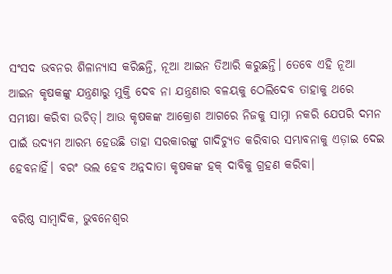ସଂସଦ ଭବନର ଶିଳାନ୍ୟାସ କରିଛନ୍ତି, ନୂଆ ଆଇନ ତିଆରି କରୁଛନ୍ତି। ତେବେ ଏହି ନୂଆ ଆଇନ କୃଷକଙ୍କୁ ଯନ୍ତ୍ରଣାରୁ ମୁକ୍ତି ଦେବ ନା ଯନ୍ତ୍ରଣାର ବଳୟକୁ ଠେଲିଦେବ ତାହାକୁ ଥରେ ସମୀକ୍ଷା କରିବା ଉଚିତ୍। ଆଉ କୃଷକଙ୍କ ଆକ୍ରୋଶ ଆଗରେ ନିଜକୁ ସାମ୍ନା ନକରି ଯେପରି ଦମନ ପାଇଁ ଉଦ୍ୟମ ଆରମ୍ଭ ହେଉଛି ତାହା ସରକାରଙ୍କୁ ଗାଦିଚ୍ୟୁତ କରିବାର ସମ୍ଭାବନାକୁ ଏଡ଼ାଇ ଦେଇ ହେବନାହିଁ। ବରଂ ଭଲ ହେବ ଅନ୍ନଦାତା କୃଷକଙ୍କ ହକ୍ ଦାବିକୁ ଗ୍ରହଣ କରିବା।

ବରିଷ୍ଠ ସାମ୍ବାଦିକ, ଭୁବନେଶ୍ୱର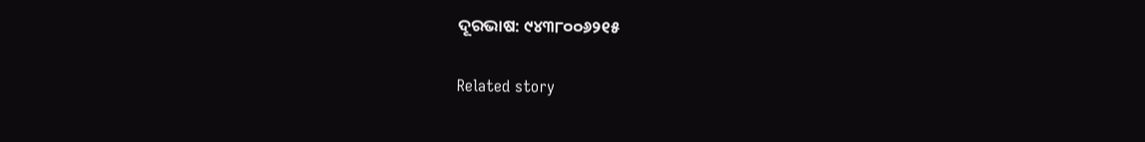ଦୂରଭାଷ: ୯୪୩୮୦୦୬୨୧୫

Related story